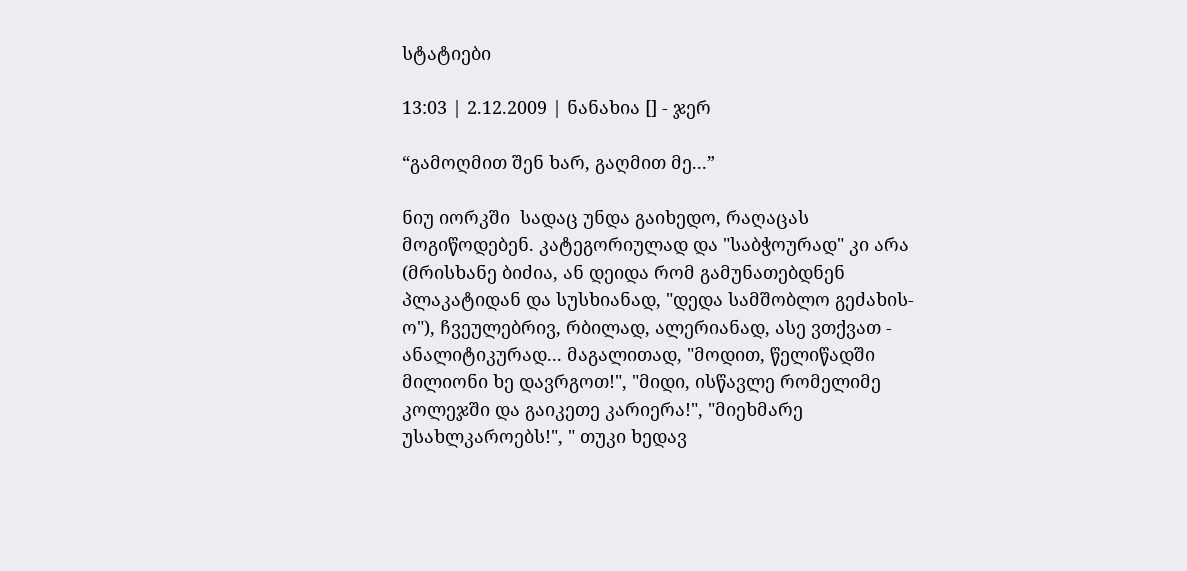სტატიები

13:03 | 2.12.2009 | ნანახია [] - ჯერ

“გამოღმით შენ ხარ, გაღმით მე...”

ნიუ იორკში  სადაც უნდა გაიხედო, რაღაცას მოგიწოდებენ. კატეგორიულად და "საბჭოურად" კი არა (მრისხანე ბიძია, ან დეიდა რომ გამუნათებდნენ პლაკატიდან და სუსხიანად, "დედა სამშობლო გეძახის-ო"), ჩვეულებრივ, რბილად, ალერიანად, ასე ვთქვათ - ანალიტიკურად... მაგალითად, "მოდით, წელიწადში მილიონი ხე დავრგოთ!", "მიდი, ისწავლე რომელიმე კოლეჯში და გაიკეთე კარიერა!", "მიეხმარე უსახლკაროებს!", " თუკი ხედავ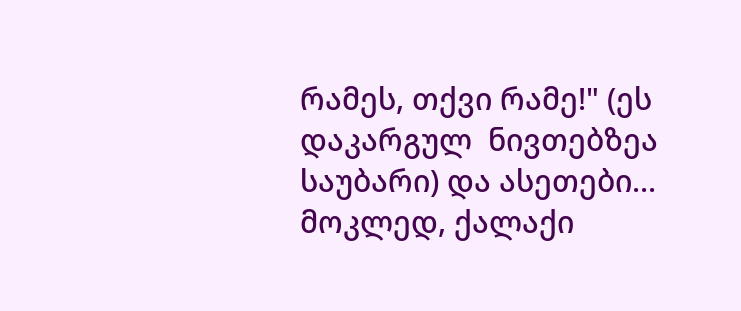რამეს, თქვი რამე!" (ეს დაკარგულ  ნივთებზეა საუბარი) და ასეთები...
მოკლედ, ქალაქი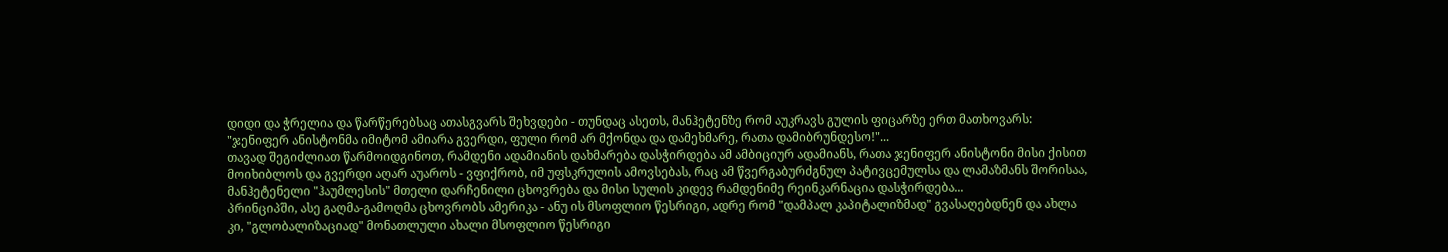დიდი და ჭრელია და წარწერებსაც ათასგვარს შეხვდები - თუნდაც ასეთს, მანჰეტენზე რომ აუკრავს გულის ფიცარზე ერთ მათხოვარს: "ჯენიფერ ანისტონმა იმიტომ ამიარა გვერდი, ფული რომ არ მქონდა და დამეხმარე, რათა დამიბრუნდესო!"...
თავად შეგიძლიათ წარმოიდგინოთ, რამდენი ადამიანის დახმარება დასჭირდება ამ ამბიციურ ადამიანს, რათა ჯენიფერ ანისტონი მისი ქისით მოიხიბლოს და გვერდი აღარ აუაროს - ვფიქრობ, იმ უფსკრულის ამოვსებას, რაც ამ წვერგაბურძგნულ პატივცემულსა და ლამაზმანს შორისაა, მანჰეტენელი "ჰაუმლესის" მთელი დარჩენილი ცხოვრება და მისი სულის კიდევ რამდენიმე რეინკარნაცია დასჭირდება...
პრინციპში, ასე გაღმა-გამოღმა ცხოვრობს ამერიკა - ანუ ის მსოფლიო წესრიგი, ადრე რომ "დამპალ კაპიტალიზმად" გვასაღებდნენ და ახლა კი, "გლობალიზაციად" მონათლული ახალი მსოფლიო წესრიგი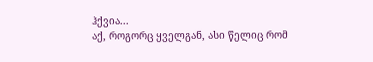ჰქვია...
აქ, როგორც ყველგან, ასი წელიც რომ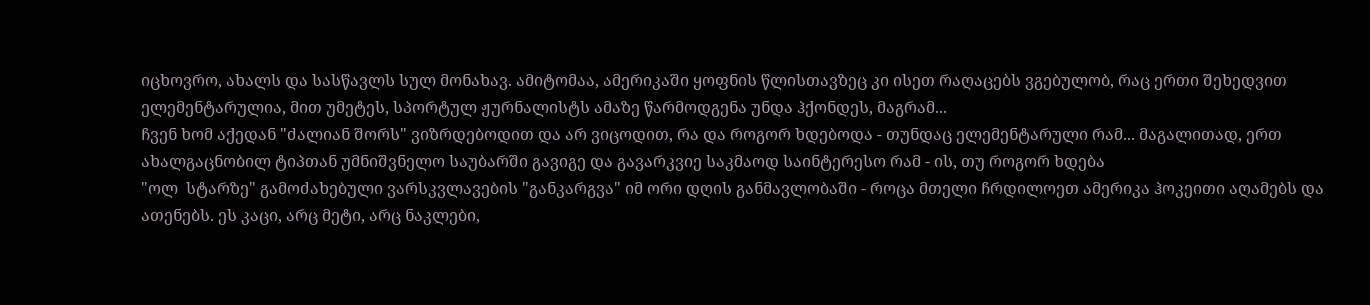იცხოვრო, ახალს და სასწავლს სულ მონახავ. ამიტომაა, ამერიკაში ყოფნის წლისთავზეც კი ისეთ რაღაცებს ვგებულობ, რაც ერთი შეხედვით ელემენტარულია, მით უმეტეს, სპორტულ ჟურნალისტს ამაზე წარმოდგენა უნდა ჰქონდეს, მაგრამ...
ჩვენ ხომ აქედან "ძალიან შორს" ვიზრდებოდით და არ ვიცოდით, რა და როგორ ხდებოდა - თუნდაც ელემენტარული რამ... მაგალითად, ერთ ახალგაცნობილ ტიპთან უმნიშვნელო საუბარში გავიგე და გავარკვიე საკმაოდ საინტერესო რამ - ის, თუ როგორ ხდება
"ოლ  სტარზე" გამოძახებული ვარსკვლავების "განკარგვა" იმ ორი დღის განმავლობაში - როცა მთელი ჩრდილოეთ ამერიკა ჰოკეითი აღამებს და ათენებს. ეს კაცი, არც მეტი, არც ნაკლები,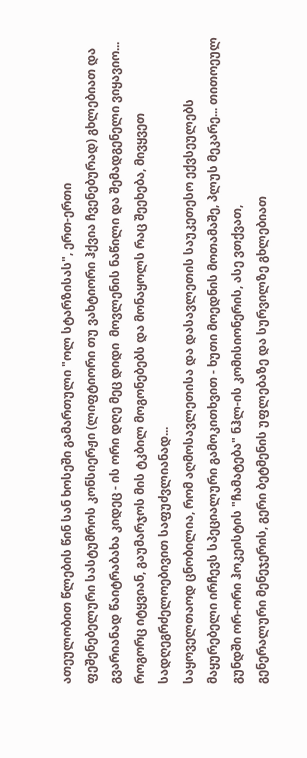ათეულობით წლების წინ სან ხოსეში გამართული "ოლ სტარზისას", ერთ-ერთი
ფეშენებელური სასტუმროს კონსიერჟი (ლიფტიორი თუ ვახტიორი ჰქვია ჩვენებურად) გხლებიათ და გვარიანად წაიტრაბახა კიდეც - ის ორი დღე მეც დიდი  მოვლენის ნაწილი და შემადგენელი ვიყავიო...
როგორც იტყვიან, გაუმარჯოს მის ტკბილ მოგონებებს და მონაყოლს რაც შეეხება, მივყვეთ სადღეგრძელოებივით საფუძვლიანად...
საყოველთაოდ ცნობილია, რომ აღმოსავლეთისა და დასავლეთის საუკეთესო ექვსეულებს მაყურებელი ირჩევს სპეციალური გამოკითხვით - ხუთი მოედნის მოთამაშე, პლუს მეკარე... თითოეულ გუნდში ორ-ორი ჰოკეისტის "ჩამატება" ნჰლ-ის კომისიონერის, ასე ვთქვათ,
გენერალური მენეჯერის, გერი ბეტმენის უფლებაზე და სურვილზე გხლებიათ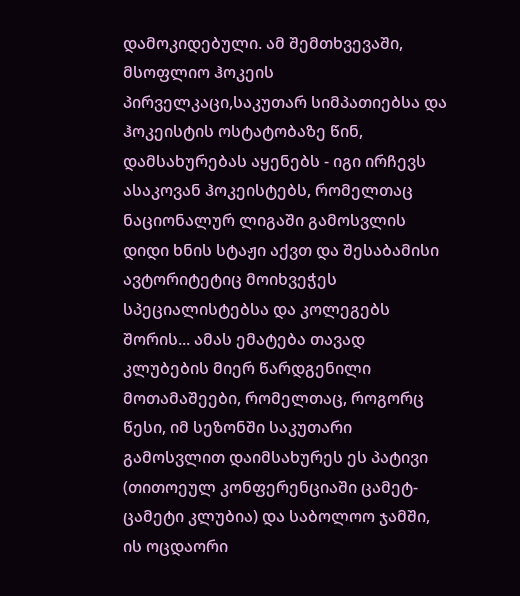დამოკიდებული. ამ შემთხვევაში, მსოფლიო ჰოკეის პირველკაცი,საკუთარ სიმპათიებსა და ჰოკეისტის ოსტატობაზე წინ, დამსახურებას აყენებს - იგი ირჩევს ასაკოვან ჰოკეისტებს, რომელთაც ნაციონალურ ლიგაში გამოსვლის დიდი ხნის სტაჟი აქვთ და შესაბამისი ავტორიტეტიც მოიხვეჭეს სპეციალისტებსა და კოლეგებს შორის... ამას ემატება თავად კლუბების მიერ წარდგენილი მოთამაშეები, რომელთაც, როგორც წესი, იმ სეზონში საკუთარი გამოსვლით დაიმსახურეს ეს პატივი (თითოეულ კონფერენციაში ცამეტ-ცამეტი კლუბია) და საბოლოო ჯამში, ის ოცდაორი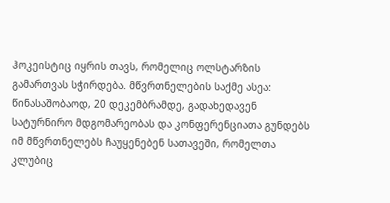ჰოკეისტიც იყრის თავს, რომელიც ოლსტარზის გამართვას სჭირდება. მწვრთნელების საქმე ასეა: წინასაშობაოდ, 20 დეკემბრამდე, გადახედავენ სატურნირო მდგომარეობას და კონფერენციათა გუნდებს იმ მწვრთნელებს ჩაუყენებენ სათავეში, რომელთა კლუბიც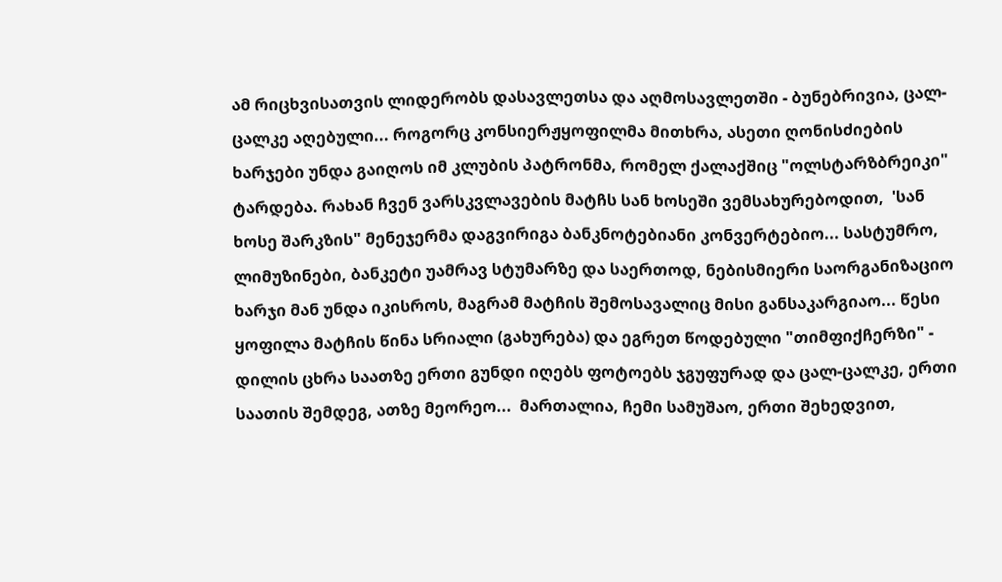ამ რიცხვისათვის ლიდერობს დასავლეთსა და აღმოსავლეთში - ბუნებრივია, ცალ-ცალკე აღებული... როგორც კონსიერჟყოფილმა მითხრა, ასეთი ღონისძიების ხარჯები უნდა გაიღოს იმ კლუბის პატრონმა, რომელ ქალაქშიც "ოლსტარზბრეიკი" ტარდება. რახან ჩვენ ვარსკვლავების მატჩს სან ხოსეში ვემსახურებოდით,  'სან ხოსე შარკზის" მენეჯერმა დაგვირიგა ბანკნოტებიანი კონვერტებიო... სასტუმრო, ლიმუზინები, ბანკეტი უამრავ სტუმარზე და საერთოდ, ნებისმიერი საორგანიზაციო
ხარჯი მან უნდა იკისროს, მაგრამ მატჩის შემოსავალიც მისი განსაკარგიაო... წესი ყოფილა მატჩის წინა სრიალი (გახურება) და ეგრეთ წოდებული "თიმფიქჩერზი" - დილის ცხრა საათზე ერთი გუნდი იღებს ფოტოებს ჯგუფურად და ცალ-ცალკე, ერთი საათის შემდეგ, ათზე მეორეო...  მართალია, ჩემი სამუშაო, ერთი შეხედვით,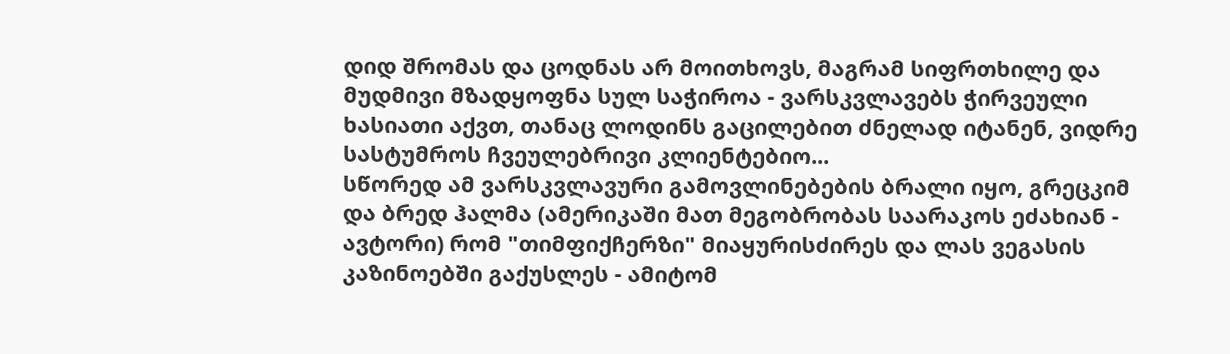დიდ შრომას და ცოდნას არ მოითხოვს, მაგრამ სიფრთხილე და მუდმივი მზადყოფნა სულ საჭიროა - ვარსკვლავებს ჭირვეული ხასიათი აქვთ, თანაც ლოდინს გაცილებით ძნელად იტანენ, ვიდრე სასტუმროს ჩვეულებრივი კლიენტებიო...
სწორედ ამ ვარსკვლავური გამოვლინებების ბრალი იყო, გრეცკიმ და ბრედ ჰალმა (ამერიკაში მათ მეგობრობას საარაკოს ეძახიან - ავტორი) რომ "თიმფიქჩერზი" მიაყურისძირეს და ლას ვეგასის კაზინოებში გაქუსლეს - ამიტომ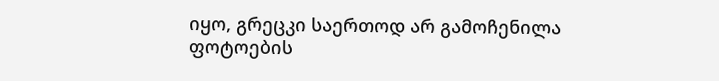იყო, გრეცკი საერთოდ არ გამოჩენილა ფოტოების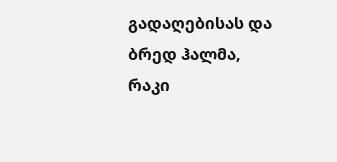გადაღებისას და ბრედ ჰალმა, რაკი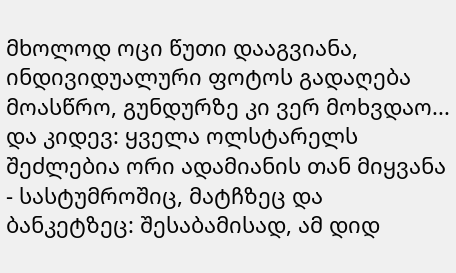მხოლოდ ოცი წუთი დააგვიანა, ინდივიდუალური ფოტოს გადაღება მოასწრო, გუნდურზე კი ვერ მოხვდაო...
და კიდევ: ყველა ოლსტარელს შეძლებია ორი ადამიანის თან მიყვანა - სასტუმროშიც, მატჩზეც და ბანკეტზეც: შესაბამისად, ამ დიდ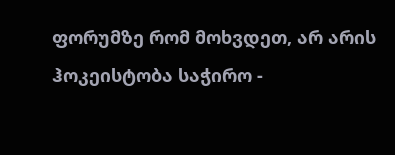ფორუმზე რომ მოხვდეთ, არ არის ჰოკეისტობა საჭირო -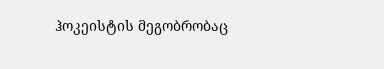ჰოკეისტის მეგობრობაც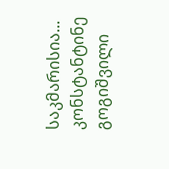საკმარისია...
კონსტანტინე გოგიშვილი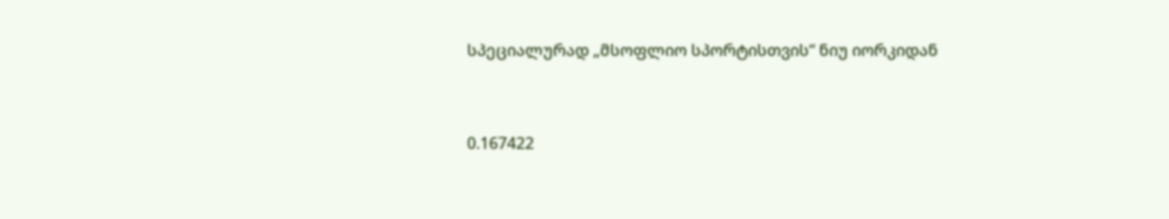სპეციალურად „მსოფლიო სპორტისთვის“ ნიუ იორკიდან


0.167422